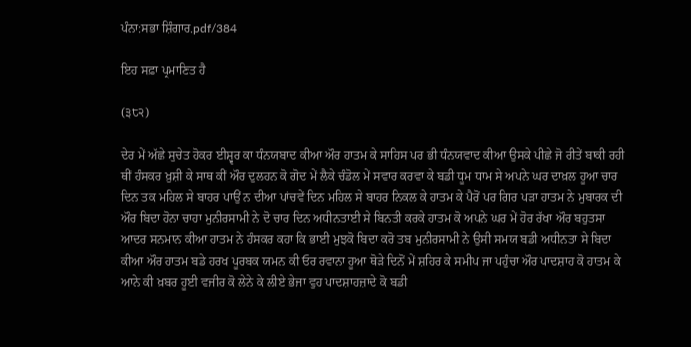ਪੰਨਾ:ਸਭਾ ਸ਼ਿੰਗਾਰ.pdf/384

ਇਹ ਸਫ਼ਾ ਪ੍ਰਮਾਣਿਤ ਹੈ

(੩੮੨)

ਦੇਰ ਮੇਂ ਅੱਛੇ ਸੁਚੇਤ ਹੋਕਰ ਈਸ਼੍ਵਰ ਕਾ ਧੰਨਯਬਾਦ ਕੀਆ ਔਰ ਹਾਤਮ ਕੇ ਸਾਹਿਸ ਪਰ ਭੀ ਧੰਨਯਵਾਦ ਕੀਆ ਉਸਕੇ ਪੀਛੇ ਜੋ ਰੀਤੇਂ ਬਾਕੀ ਰਹੀ ਥੀਂ ਹੰਸਕਰ ਖ਼ੁਸ਼ੀ ਕੇ ਸਾਥ ਕੀਂ ਔਰ ਦੁਲਹਨ ਕੋ ਗੋਦ ਮੇਂ ਲੈਕੇ ਚੰਡੋਲ ਮੇਂ ਸਵਾਰ ਕਰਵਾ ਕੇ ਬਡੀ ਧੂਮ ਧਾਮ ਸੇ ਅਪਨੇ ਘਰ ਦਾਖ਼ਲ ਹੂਆ ਚਾਰ ਦਿਨ ਤਕ ਮਹਿਲ ਸੇ ਬਾਹਰ ਪਾਉਂ ਨ ਦੀਆ ਪਾਂਚਵੇਂ ਦਿਨ ਮਹਿਲ ਸੇ ਬਾਹਰ ਨਿਕਲ ਕੇ ਹਾਤਮ ਕੇ ਪੈਰੋਂ ਪਰ ਗਿਰ ਪੜਾ ਹਾਤਮ ਨੇ ਮੁਬਾਰਕ ਦੀ ਔਰ ਬਿਦਾ ਹੋਨਾ ਚਾਹਾ ਮੁਨੀਰਸਾਮੀ ਨੇ ਦੋ ਚਾਰ ਦਿਨ ਅਧੀਨਤਾਈ ਸੇ ਬਿਨਤੀ ਕਰਕੇ ਹਾਤਮ ਕੋ ਅਪਨੇ ਘਰ ਮੇਂ ਹੋਰ ਰੱਖਾ ਔਰ ਬਹੁਤਸਾ ਆਦਰ ਸਨਮਾਨ ਕੀਆ ਹਾਤਮ ਨੇ ਹੰਸਕਰ ਕਹਾ ਕਿ ਭਾਈ ਮੁਝਕੋ ਬਿਦਾ ਕਰੋ ਤਬ ਮੁਨੀਰਸਾਮੀ ਨੇ ਉਸੀ ਸਮਯ ਬਡੀ ਅਧੀਨਤਾ ਸੇ ਬਿਦਾ ਕੀਆ ਔਰ ਹਾਤਮ ਬਡੇ ਹਰਖ ਪੂਰਬਕ ਯਮਨ ਕੀ ਓਰ ਰਵਾਨਾ ਹੂਆ ਥੋੜੇ ਦਿਨੋਂ ਮੇਂ ਸ਼ਹਿਰ ਕੇ ਸਮੀਪ ਜਾ ਪਹੁੰਚਾ ਔਰ ਪਾਦਸ਼ਾਹ ਕੋ ਹਾਤਮ ਕੇ ਆਨੇ ਕੀ ਖ਼ਬਰ ਹੂਈ ਵਜੀਰ ਕੋ ਲੇਨੇ ਕੇ ਲੀਏ ਭੇਜਾ ਵੁਹ ਪਾਦਸ਼ਾਹਜ਼ਾਦੇ ਕੋ ਬਡੀ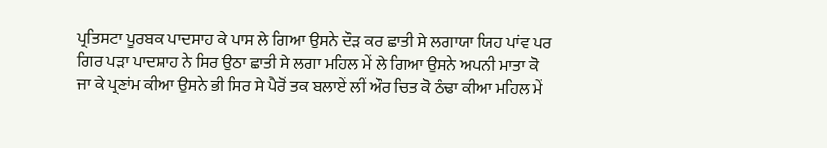ਪ੍ਰਤਿਸਟਾ ਪੂਰਬਕ ਪਾਦਸਾਹ ਕੇ ਪਾਸ ਲੇ ਗਿਆ ਉਸਨੇ ਦੌੜ ਕਰ ਛਾਤੀ ਸੇ ਲਗਾਯਾ ਯਿਹ ਪਾਂਵ ਪਰ ਗਿਰ ਪੜਾ ਪਾਦਸ਼ਾਹ ਨੇ ਸਿਰ ਉਠਾ ਛਾਤੀ ਸੇ ਲਗਾ ਮਹਿਲ ਮੇਂ ਲੇ ਗਿਆ ਉਸਨੇ ਅਪਨੀ ਮਾਤਾ ਕੋ ਜਾ ਕੇ ਪ੍ਰਣਾਂਮ ਕੀਆ ਉਸਨੇ ਭੀ ਸਿਰ ਸੇ ਪੈਰੋਂ ਤਕ ਬਲਾਏਂ ਲੀਂ ਔਰ ਚਿਤ ਕੋ ਠੰਢਾ ਕੀਆ ਮਹਿਲ ਮੇਂ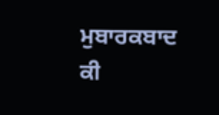ਮੁਬਾਰਕਬਾਦ ਕੀ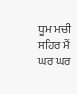ਧੂਮ ਮਚੀ ਸਹਿਰ ਮੈਂ ਘਰ ਘਰ